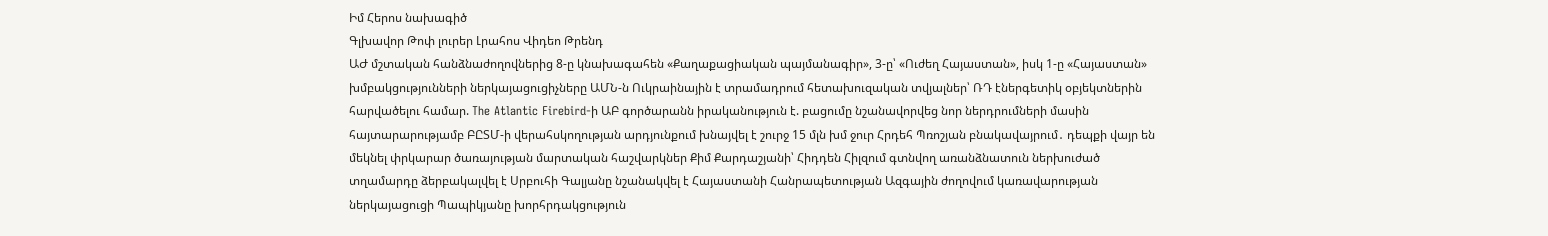Իմ Հերոս նախագիծ
Գլխավոր Թոփ լուրեր Լրահոս Վիդեո Թրենդ
ԱԺ մշտական հանձնաժողովներից 8-ը կնախագահեն «Քաղաքացիական պայմանագիր», 3-ը՝ «Ուժեղ Հայաստան», իսկ 1-ը «Հայաստան» խմբակցությունների ներկայացուցիչները ԱՄՆ-ն Ուկրաինային է տրամադրում հետախուզական տվյալներ՝ ՌԴ էներգետիկ օբյեկտներին հարվածելու համար. The Atlantic Firebird-ի ԱԲ գործարանն իրականություն է. բացումը նշանավորվեց նոր ներդրումների մասին հայտարարությամբ ԲԸՏՄ-ի վերահսկողության արդյունքում խնայվել է շուրջ 15 մլն խմ ջուր Հրդեհ Պռոշյան բնակավայրում․ դեպքի վայր են մեկնել փրկարար ծառայության մարտական հաշվարկներ Քիմ Քարդաշյանի՝ Հիդդեն Հիլզում գտնվող առանձնատուն ներխուժած տղամարդը ձերբակալվել է Սրբուհի Գալյանը նշանակվել է Հայաստանի Հանրապետության Ազգային ժողովում կառավարության ներկայացուցի Պապիկյանը խորհրդակցություն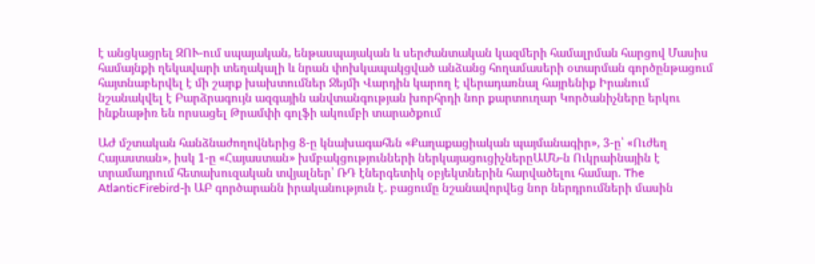է անցկացրել ԶՈՒ-ում սպայական, ենթասպայական և սերժանտական կազմերի համալրման հարցով Մասիս համայնքի ղեկավարի տեղակալի և նրան փոխկապակցված անձանց հողամասերի օտարման գործընթացում հայտնաբերվել է մի շարք խախտումներ Ջեյմի Վարդին կարող է վերադառնալ հայրենիք Իրանում նշանակվել է Բարձրագույն ազգային անվտանգության խորհրդի նոր քարտուղար Կործանիչները երկու ինքնաթիռ են որսացել Թրամփի գոլֆի ակումբի տարածքում

ԱԺ մշտական հանձնաժողովներից 8-ը կնախագահեն «Քաղաքացիական պայմանագիր», 3-ը՝ «Ուժեղ Հայաստան», իսկ 1-ը «Հայաստան» խմբակցությունների ներկայացուցիչներըԱՄՆ-ն Ուկրաինային է տրամադրում հետախուզական տվյալներ՝ ՌԴ էներգետիկ օբյեկտներին հարվածելու համար. The AtlanticFirebird-ի ԱԲ գործարանն իրականություն է. բացումը նշանավորվեց նոր ներդրումների մասին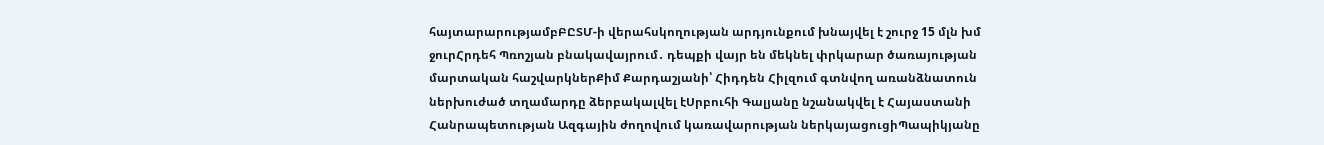հայտարարությամբԲԸՏՄ-ի վերահսկողության արդյունքում խնայվել է շուրջ 15 մլն խմ ջուրՀրդեհ Պռոշյան բնակավայրում․ դեպքի վայր են մեկնել փրկարար ծառայության մարտական հաշվարկներՔիմ Քարդաշյանի՝ Հիդդեն Հիլզում գտնվող առանձնատուն ներխուժած տղամարդը ձերբակալվել էՍրբուհի Գալյանը նշանակվել է Հայաստանի Հանրապետության Ազգային ժողովում կառավարության ներկայացուցիՊապիկյանը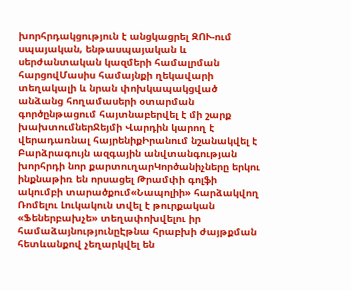խորհրդակցություն է անցկացրել ԶՈՒ-ում սպայական, ենթասպայական և սերժանտական կազմերի համալրման հարցովՄասիս համայնքի ղեկավարի տեղակալի և նրան փոխկապակցված անձանց հողամասերի օտարման գործընթացում հայտնաբերվել է մի շարք խախտումներՋեյմի Վարդին կարող է վերադառնալ հայրենիքԻրանում նշանակվել է Բարձրագույն ազգային անվտանգության խորհրդի նոր քարտուղարԿործանիչները երկու ինքնաթիռ են որսացել Թրամփի գոլֆի ակումբի տարածքում«Նապոլիի» հարձակվող Ռոմելու Լուկակուն տվել է թուրքական «Ֆեներբախչե» տեղափոխվելու իր համաձայնությունըԷթնա հրաբխի ժայթքման հետևանքով չեղարկվել են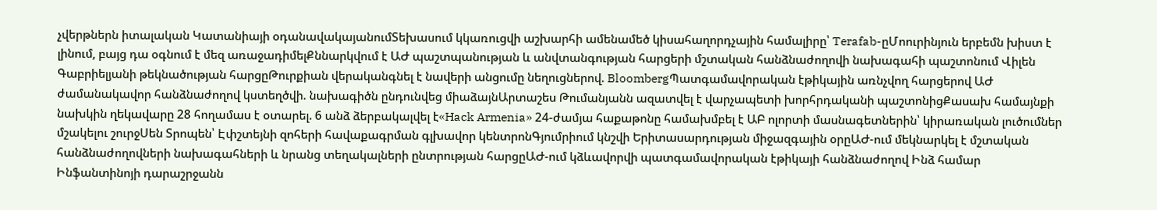չվերթներն իտալական Կատանիայի օդանավակայանումՏեխասում կկառուցվի աշխարհի ամենամեծ կիսահաղորդչային համալիրը՝ Terafab-ըՄոուրինյուն երբեմն խիստ է լինում, բայց դա օգնում է մեզ առաջադիմելՔննարկվում է ԱԺ պաշտպանության և անվտանգության հարցերի մշտական հանձնաժողովի նախագահի պաշտոնում Վիլեն Գաբրիելյանի թեկնածության հարցըԹուրքիան վերականգնել է նավերի անցումը նեղուցներով. BloombergՊատգամավորական էթիկային առնչվող հարցերով ԱԺ ժամանակավոր հանձնաժողով կստեղծվի. նախագիծն ընդունվեց միաձայնԱրտաշես Թումանյանն ազատվել է վարչապետի խորհրդականի պաշտոնիցՔասախ համայնքի նախկին ղեկավարը 28 հողամաս է օտարել. 6 անձ ձերբակալվել է«Hack Armenia» 24-ժամյա հաքաթոնը համախմբել է ԱԲ ոլորտի մասնագետներին՝ կիրառական լուծումներ մշակելու շուրջՍեն Տրոպեն՝ Էփշտեյնի զոհերի հավաքագրման գլխավոր կենտրոնԳյումրիում կնշվի Երիտասարդության միջազգային օրըԱԺ-ում մեկնարկել է մշտական հանձնաժողովների նախագահների և նրանց տեղակալների ընտրության հարցըԱԺ-ում կձևավորվի պատգամավորական էթիկայի հանձնաժողով Ինձ համար Ինֆանտինոյի դարաշրջանն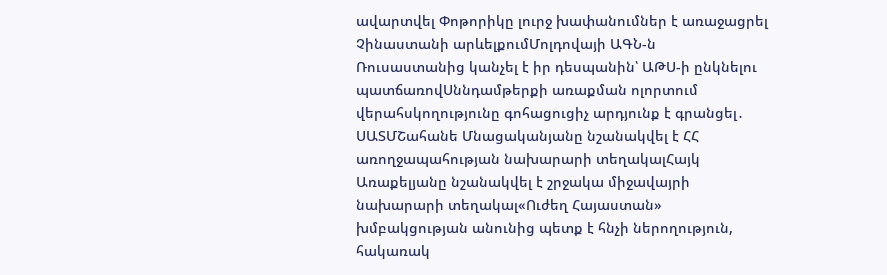ավարտվել Փոթորիկը լուրջ խափանումներ է առաջացրել Չինաստանի արևելքումՄոլդովայի ԱԳՆ-ն Ռուսաստանից կանչել է իր դեսպանին՝ ԱԹՍ-ի ընկնելու պատճառովՍննդամթերքի առաքման ոլորտում վերահսկողությունը գոհացուցիչ արդյունք է գրանցել․ ՍԱՏՄՇահանե Մնացականյանը նշանակվել է ՀՀ առողջապահության նախարարի տեղակալՀայկ Առաքելյանը նշանակվել է շրջակա միջավայրի նախարարի տեղակալ«Ուժեղ Հայաստան» խմբակցության անունից պետք է հնչի ներողություն, հակառակ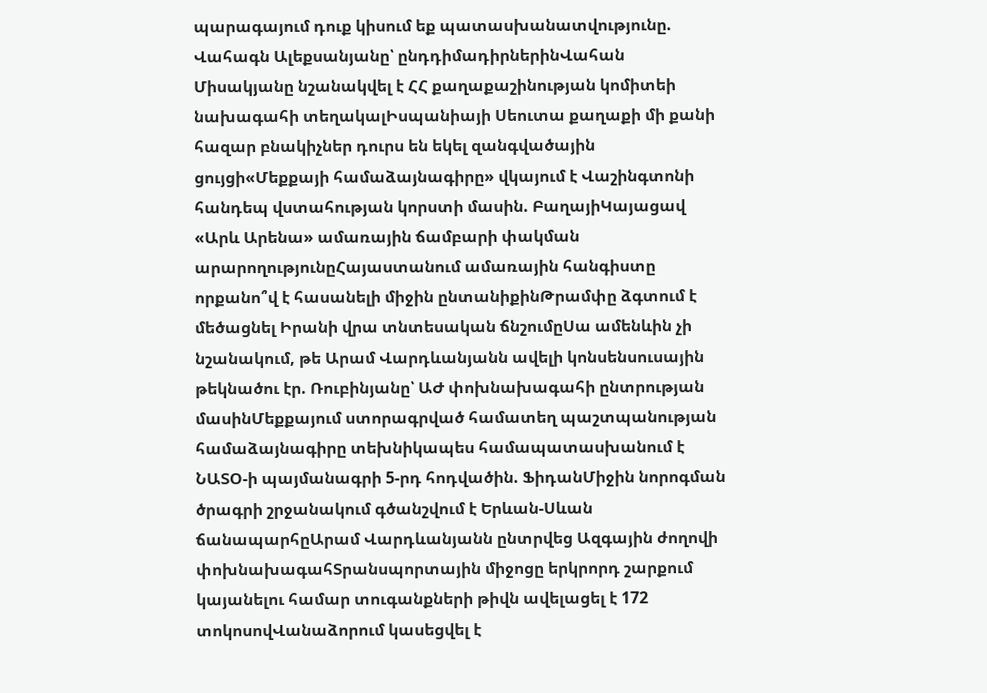պարագայում դուք կիսում եք պատասխանատվությունը. Վահագն Ալեքսանյանը՝ ընդդիմադիրներինՎահան Միսակյանը նշանակվել է ՀՀ քաղաքաշինության կոմիտեի նախագահի տեղակալԻսպանիայի Սեուտա քաղաքի մի քանի հազար բնակիչներ դուրս են եկել զանգվածային ցույցի«Մեքքայի համաձայնագիրը» վկայում է Վաշինգտոնի հանդեպ վստահության կորստի մասին. ԲաղայիԿայացավ «Արև Արենա» ամառային ճամբարի փակման արարողությունըՀայաստանում ամառային հանգիստը որքանո՞վ է հասանելի միջին ընտանիքինԹրամփը ձգտում է մեծացնել Իրանի վրա տնտեսական ճնշումըՍա ամենևին չի նշանակում, թե Արամ Վարդևանյանն ավելի կոնսենսուսային թեկնածու էր. Ռուբինյանը՝ ԱԺ փոխնախագահի ընտրության մասինՄեքքայում ստորագրված համատեղ պաշտպանության համաձայնագիրը տեխնիկապես համապատասխանում է ՆԱՏՕ-ի պայմանագրի 5-րդ հոդվածին. ՖիդանՄիջին նորոգման ծրագրի շրջանակում գծանշվում է Երևան-Սևան ճանապարհըԱրամ Վարդևանյանն ընտրվեց Ազգային ժողովի փոխնախագահՏրանսպորտային միջոցը երկրորդ շարքում կայանելու համար տուգանքների թիվն ավելացել է 172 տոկոսովՎանաձորում կասեցվել է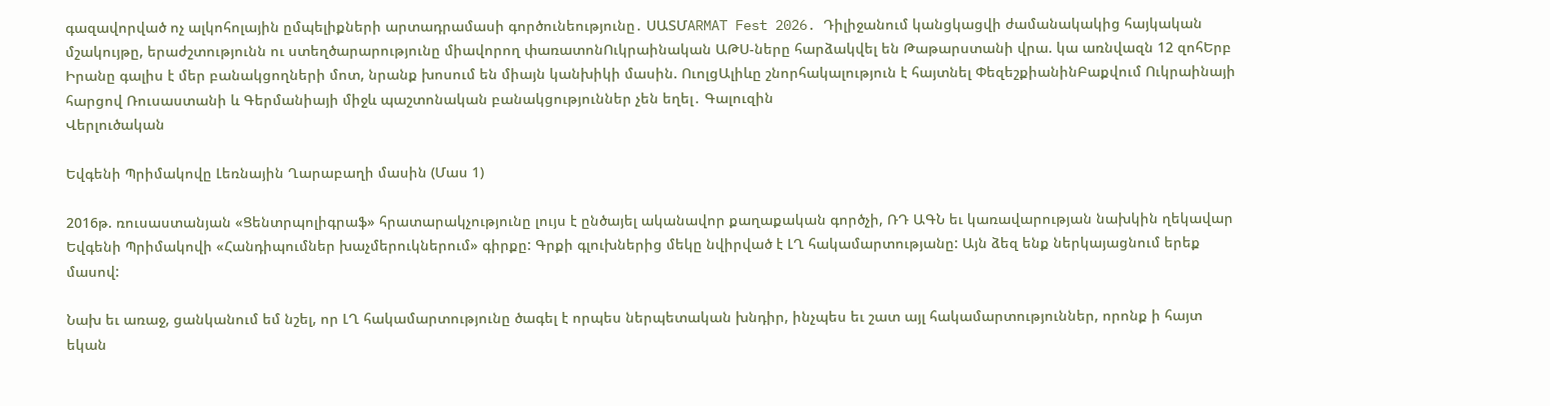գազավորված ոչ ալկոհոլային ըմպելիքների արտադրամասի գործունեությունը․ ՍԱՏՄARMAT Fest 2026. Դիլիջանում կանցկացվի ժամանակակից հայկական մշակույթը, երաժշտությունն ու ստեղծարարությունը միավորող փառատոնՈւկրաինական ԱԹՍ-ները հարձակվել են Թաթարստանի վրա. կա առնվազն 12 զոհԵրբ Իրանը գալիս է մեր բանակցողների մոտ, նրանք խոսում են միայն կանխիկի մասին. ՈւոլցԱլիևը շնորհակալություն է հայտնել ՓեզեշքիանինԲաքվում Ուկրաինայի հարցով Ռուսաստանի և Գերմանիայի միջև պաշտոնական բանակցություններ չեն եղել․ Գալուզին
Վերլուծական

Եվգենի Պրիմակովը Լեռնային Ղարաբաղի մասին (Մաս 1)

2016թ. ռուսաստանյան «Ցենտրպոլիգրաֆ» հրատարակչությունը լույս է ընծայել ականավոր քաղաքական գործչի, ՌԴ ԱԳՆ եւ կառավարության նախկին ղեկավար Եվգենի Պրիմակովի «Հանդիպումներ խաչմերուկներում» գիրքը: Գրքի գլուխներից մեկը նվիրված է ԼՂ հակամարտությանը: Այն ձեզ ենք ներկայացնում երեք մասով:

Նախ եւ առաջ, ցանկանում եմ նշել, որ ԼՂ հակամարտությունը ծագել է որպես ներպետական խնդիր, ինչպես եւ շատ այլ հակամարտություններ, որոնք ի հայտ եկան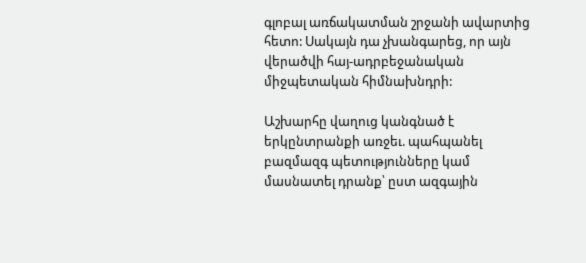գլոբալ առճակատման շրջանի ավարտից հետո: Սակայն դա չխանգարեց, որ այն վերածվի հայ-ադրբեջանական միջպետական հիմնախնդրի:

Աշխարհը վաղուց կանգնած է երկընտրանքի առջեւ. պահպանել բազմազգ պետությունները կամ մասնատել դրանք՝ ըստ ազգային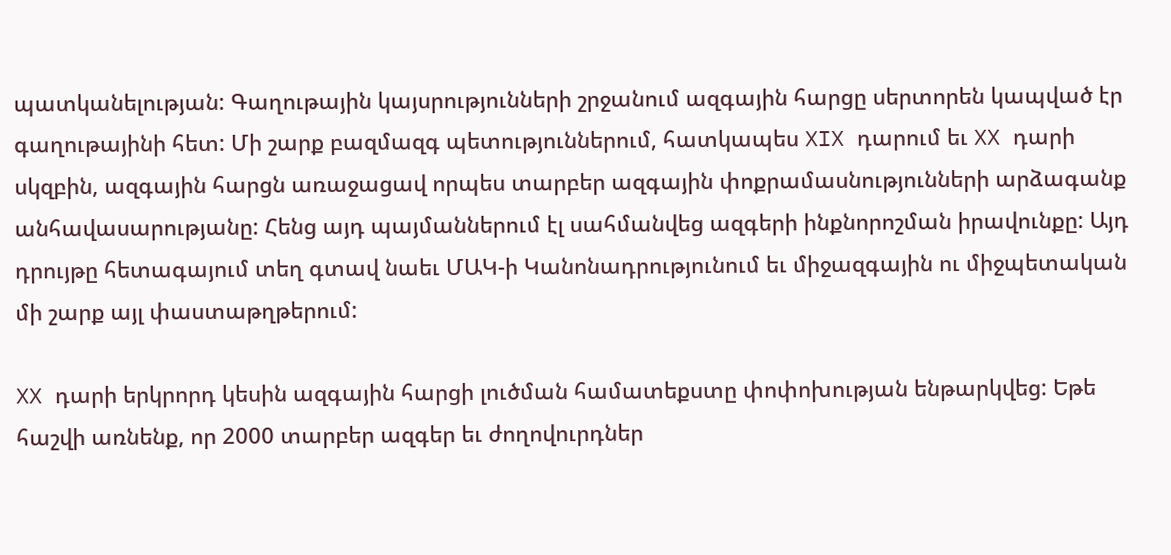պատկանելության: Գաղութային կայսրությունների շրջանում ազգային հարցը սերտորեն կապված էր գաղութայինի հետ: Մի շարք բազմազգ պետություններում, հատկապես XIX դարում եւ XX դարի սկզբին, ազգային հարցն առաջացավ որպես տարբեր ազգային փոքրամասնությունների արձագանք անհավասարությանը: Հենց այդ պայմաններում էլ սահմանվեց ազգերի ինքնորոշման իրավունքը: Այդ դրույթը հետագայում տեղ գտավ նաեւ ՄԱԿ-ի Կանոնադրությունում եւ միջազգային ու միջպետական մի շարք այլ փաստաթղթերում:

XX դարի երկրորդ կեսին ազգային հարցի լուծման համատեքստը փոփոխության ենթարկվեց: Եթե հաշվի առնենք, որ 2000 տարբեր ազգեր եւ ժողովուրդներ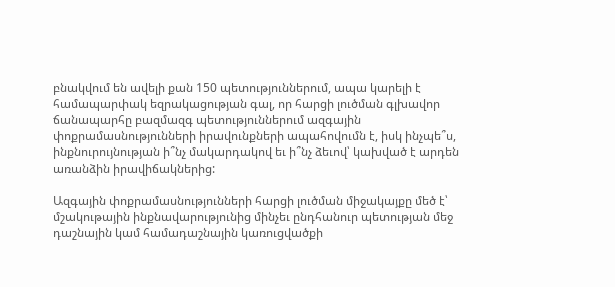բնակվում են ավելի քան 150 պետություններում, ապա կարելի է համապարփակ եզրակացության գալ, որ հարցի լուծման գլխավոր ճանապարհը բազմազգ պետություններում ազգային փոքրամասնությունների իրավունքների ապահովումն է, իսկ ինչպե՞ս, ինքնուրույնության ի՞նչ մակարդակով եւ ի՞նչ ձեւով՝ կախված է արդեն առանձին իրավիճակներից:

Ազգային փոքրամասնությունների հարցի լուծման միջակայքը մեծ է՝ մշակութային ինքնավարությունից մինչեւ ընդհանուր պետության մեջ դաշնային կամ համադաշնային կառուցվածքի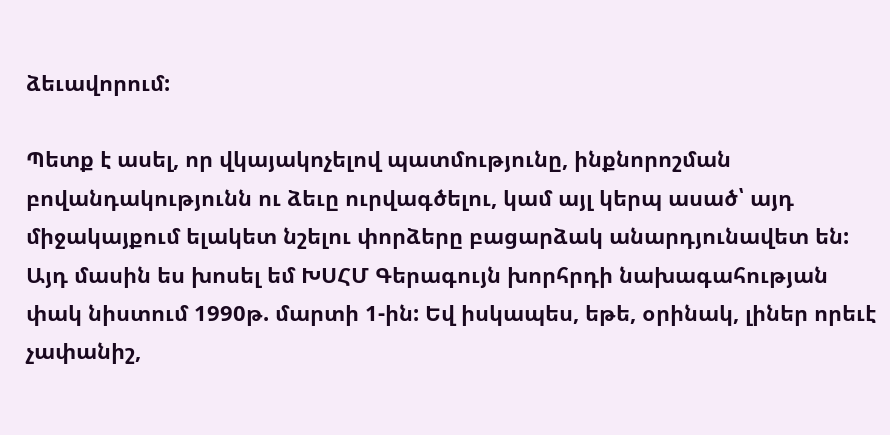ձեւավորում:

Պետք է ասել, որ վկայակոչելով պատմությունը, ինքնորոշման բովանդակությունն ու ձեւը ուրվագծելու, կամ այլ կերպ ասած՝ այդ միջակայքում ելակետ նշելու փորձերը բացարձակ անարդյունավետ են: Այդ մասին ես խոսել եմ ԽՍՀՄ Գերագույն խորհրդի նախագահության փակ նիստում 1990թ. մարտի 1-ին: Եվ իսկապես, եթե, օրինակ, լիներ որեւէ չափանիշ,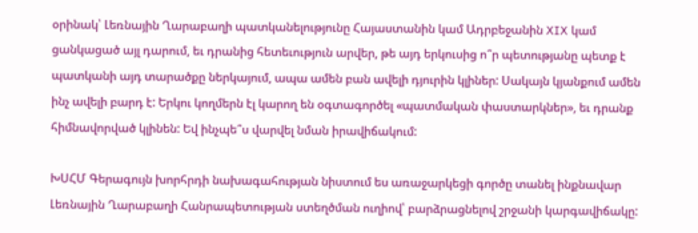օրինակ՝ Լեռնային Ղարաբաղի պատկանելությունը Հայաստանին կամ Ադրբեջանին XIX կամ ցանկացած այլ դարում, եւ դրանից հետեւություն արվեր, թե այդ երկուսից ո՞ր պետությանը պետք է պատկանի այդ տարածքը ներկայում, ապա ամեն բան ավելի դյուրին կլիներ: Սակայն կյանքում ամեն ինչ ավելի բարդ է: Երկու կողմերն էլ կարող են օգտագործել «պատմական փաստարկներ», եւ դրանք հիմնավորված կլինեն: Եվ ինչպե՞ս վարվել նման իրավիճակում:

ԽՍՀՄ Գերագույն խորհրդի նախագահության նիստում ես առաջարկեցի գործը տանել ինքնավար Լեռնային Ղարաբաղի Հանրապետության ստեղծման ուղիով՝ բարձրացնելով շրջանի կարգավիճակը: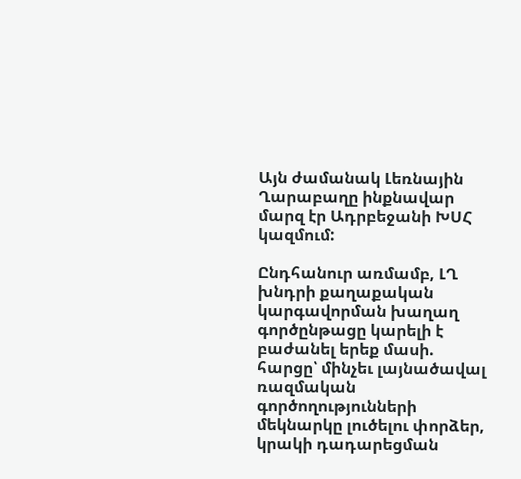Այն ժամանակ Լեռնային Ղարաբաղը ինքնավար մարզ էր Ադրբեջանի ԽՍՀ կազմում:

Ընդհանուր առմամբ, ԼՂ խնդրի քաղաքական կարգավորման խաղաղ գործընթացը կարելի է բաժանել երեք մասի. հարցը՝ մինչեւ լայնածավալ ռազմական գործողությունների մեկնարկը լուծելու փորձեր, կրակի դադարեցման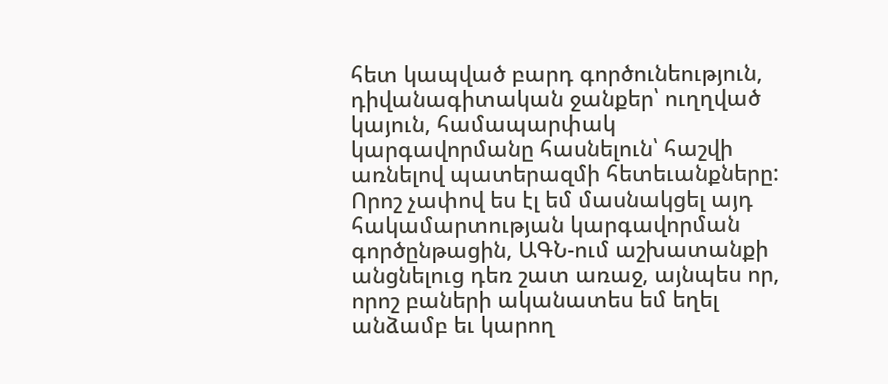հետ կապված բարդ գործունեություն, դիվանագիտական ջանքեր՝ ուղղված կայուն, համապարփակ կարգավորմանը հասնելուն՝ հաշվի առնելով պատերազմի հետեւանքները: Որոշ չափով ես էլ եմ մասնակցել այդ հակամարտության կարգավորման գործընթացին, ԱԳՆ-ում աշխատանքի անցնելուց դեռ շատ առաջ, այնպես որ, որոշ բաների ականատես եմ եղել անձամբ եւ կարող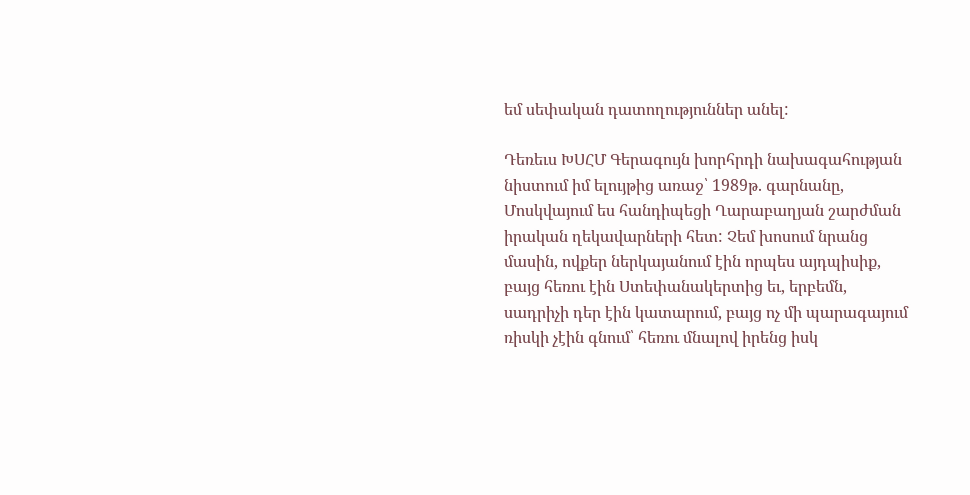եմ սեփական դատողություններ անել:

Դեռեւս ԽՍՀՄ Գերագույն խորհրդի նախագահության նիստում իմ ելույթից առաջ՝ 1989թ. գարնանը, Մոսկվայում ես հանդիպեցի Ղարաբաղյան շարժման իրական ղեկավարների հետ: Չեմ խոսում նրանց մասին, ովքեր ներկայանում էին որպես այդպիսիք, բայց հեռու էին Ստեփանակերտից եւ, երբեմն, սադրիչի դեր էին կատարում, բայց ոչ մի պարագայում ռիսկի չէին գնում՝ հեռու մնալով իրենց իսկ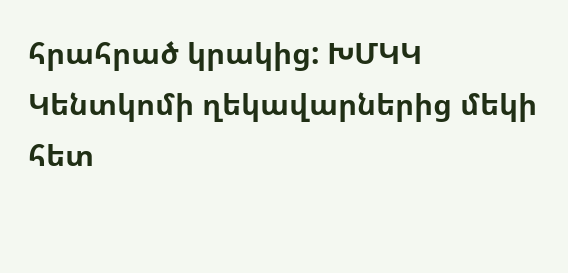հրահրած կրակից: ԽՄԿԿ Կենտկոմի ղեկավարներից մեկի հետ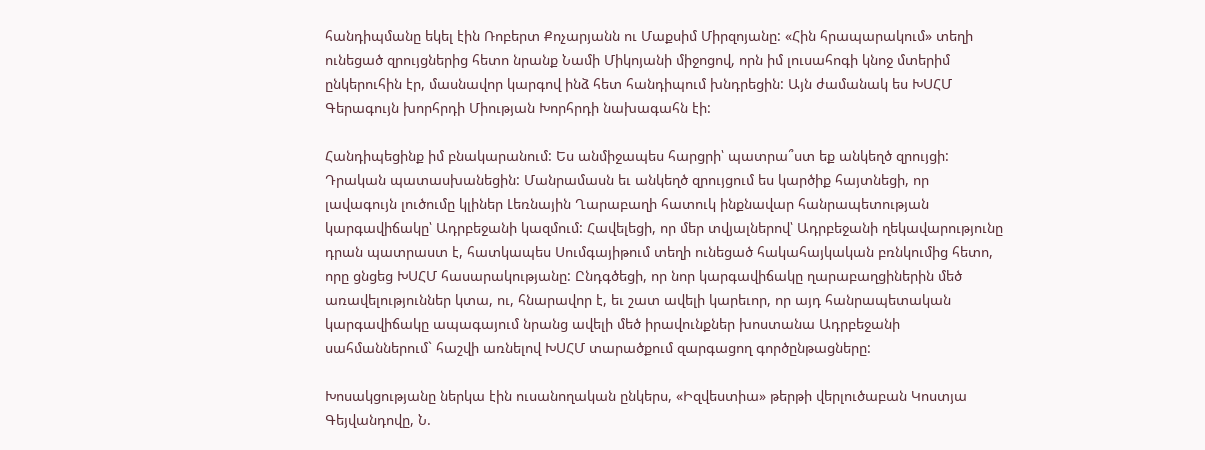հանդիպմանը եկել էին Ռոբերտ Քոչարյանն ու Մաքսիմ Միրզոյանը: «Հին հրապարակում» տեղի ունեցած զրույցներից հետո նրանք Նամի Միկոյանի միջոցով, որն իմ լուսահոգի կնոջ մտերիմ ընկերուհին էր, մասնավոր կարգով ինձ հետ հանդիպում խնդրեցին: Այն ժամանակ ես ԽՍՀՄ Գերագույն խորհրդի Միության Խորհրդի նախագահն էի:

Հանդիպեցինք իմ բնակարանում: Ես անմիջապես հարցրի՝ պատրա՞ստ եք անկեղծ զրույցի: Դրական պատասխանեցին: Մանրամասն եւ անկեղծ զրույցում ես կարծիք հայտնեցի, որ լավագույն լուծումը կլիներ Լեռնային Ղարաբաղի հատուկ ինքնավար հանրապետության կարգավիճակը՝ Ադրբեջանի կազմում: Հավելեցի, որ մեր տվյալներով՝ Ադրբեջանի ղեկավարությունը դրան պատրաստ է, հատկապես Սումգայիթում տեղի ունեցած հակահայկական բռնկումից հետո, որը ցնցեց ԽՍՀՄ հասարակությանը: Ընդգծեցի, որ նոր կարգավիճակը ղարաբաղցիներին մեծ առավելություններ կտա, ու, հնարավոր է, եւ շատ ավելի կարեւոր, որ այդ հանրապետական կարգավիճակը ապագայում նրանց ավելի մեծ իրավունքներ խոստանա Ադրբեջանի սահմաններում` հաշվի առնելով ԽՍՀՄ տարածքում զարգացող գործընթացները:

Խոսակցությանը ներկա էին ուսանողական ընկերս, «Իզվեստիա» թերթի վերլուծաբան Կոստյա Գեյվանդովը, Ն.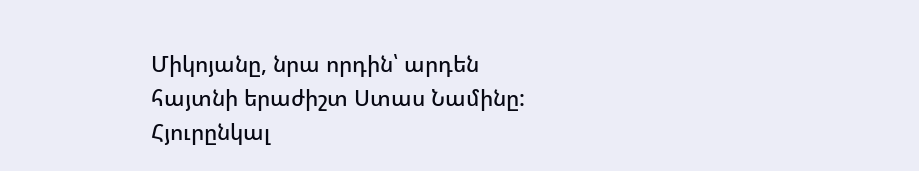Միկոյանը, նրա որդին՝ արդեն հայտնի երաժիշտ Ստաս Նամինը: Հյուրընկալ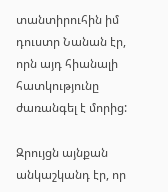տանտիրուհին իմ դուստր Նանան էր, որն այդ հիանալի հատկությունը ժառանգել է մորից:

Զրույցն այնքան անկաշկանդ էր, որ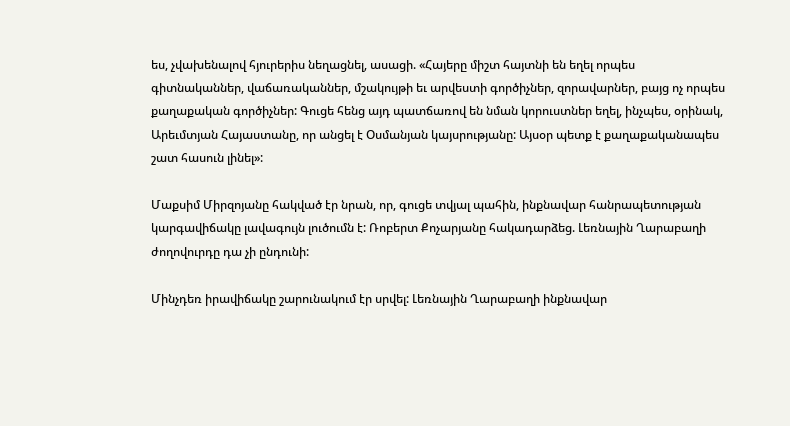ես, չվախենալով հյուրերիս նեղացնել, ասացի. «Հայերը միշտ հայտնի են եղել որպես գիտնականներ, վաճառականներ, մշակույթի եւ արվեստի գործիչներ, զորավարներ, բայց ոչ որպես քաղաքական գործիչներ: Գուցե հենց այդ պատճառով են նման կորուստներ եղել, ինչպես, օրինակ, Արեւմտյան Հայաստանը, որ անցել է Օսմանյան կայսրությանը: Այսօր պետք է քաղաքականապես շատ հասուն լինել»:

Մաքսիմ Միրզոյանը հակված էր նրան, որ, գուցե տվյալ պահին, ինքնավար հանրապետության կարգավիճակը լավագույն լուծումն է: Ռոբերտ Քոչարյանը հակադարձեց. Լեռնային Ղարաբաղի ժողովուրդը դա չի ընդունի:

Մինչդեռ իրավիճակը շարունակում էր սրվել: Լեռնային Ղարաբաղի ինքնավար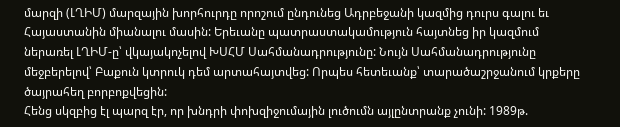մարզի (ԼՂԻՄ) մարզային խորհուրդը որոշում ընդունեց Ադրբեջանի կազմից դուրս գալու եւ Հայաստանին միանալու մասին: Երեւանը պատրաստակամություն հայտնեց իր կազմում ներառել ԼՂԻՄ-ը՝ վկայակոչելով ԽՍՀՄ Սահմանադրությունը: Նույն Սահմանադրությունը մեջբերելով՝ Բաքուն կտրուկ դեմ արտահայտվեց: Որպես հետեւանք՝ տարածաշրջանում կրքերը ծայրահեղ բորբոքվեցին:
Հենց սկզբից էլ պարզ էր, որ խնդրի փոխզիջումային լուծումն այլընտրանք չունի: 1989թ.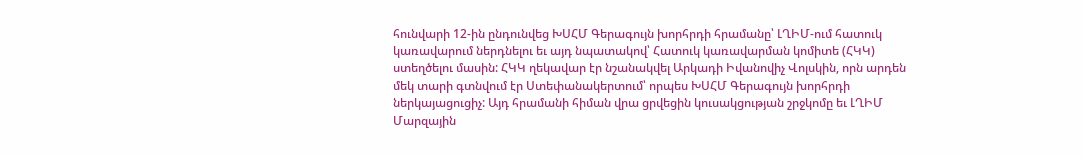հունվարի 12-ին ընդունվեց ԽՍՀՄ Գերագույն խորհրդի հրամանը՝ ԼՂԻՄ-ում հատուկ կառավարում ներդնելու եւ այդ նպատակով՝ Հատուկ կառավարման կոմիտե (ՀԿԿ) ստեղծելու մասին: ՀԿԿ ղեկավար էր նշանակվել Արկադի Իվանովիչ Վոլսկին, որն արդեն մեկ տարի գտնվում էր Ստեփանակերտում՝ որպես ԽՍՀՄ Գերագույն խորհրդի ներկայացուցիչ: Այդ հրամանի հիման վրա ցրվեցին կուսակցության շրջկոմը եւ ԼՂԻՄ Մարզային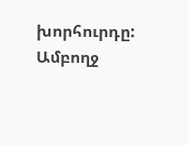խորհուրդը: Ամբողջ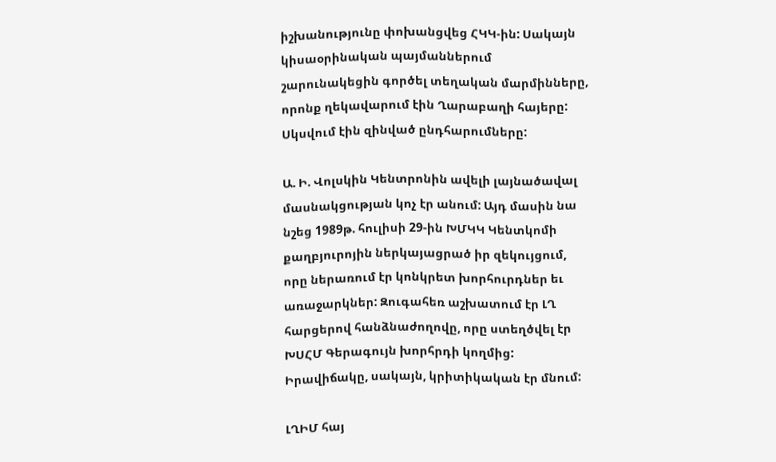իշխանությունը փոխանցվեց ՀԿԿ-ին: Սակայն կիսաօրինական պայմաններում շարունակեցին գործել տեղական մարմինները, որոնք ղեկավարում էին Ղարաբաղի հայերը: Սկսվում էին զինված ընդհարումները:

Ա. Ի. Վոլսկին Կենտրոնին ավելի լայնածավալ մասնակցության կոչ էր անում: Այդ մասին նա նշեց 1989թ. հուլիսի 29-ին ԽՄԿԿ Կենտկոմի քաղբյուրոյին ներկայացրած իր զեկույցում, որը ներառում էր կոնկրետ խորհուրդներ եւ առաջարկներ: Զուգահեռ աշխատում էր ԼՂ հարցերով հանձնաժողովը, որը ստեղծվել էր ԽՍՀՄ Գերագույն խորհրդի կողմից:
Իրավիճակը, սակայն, կրիտիկական էր մնում:

ԼՂԻՄ հայ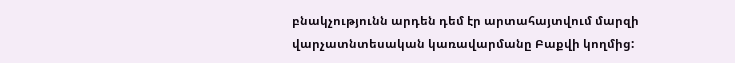բնակչությունն արդեն դեմ էր արտահայտվում մարզի վարչատնտեսական կառավարմանը Բաքվի կողմից: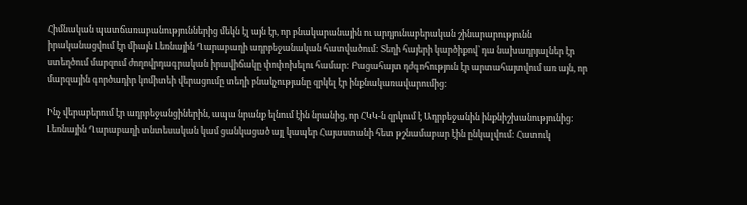Հիմնական պատճառաբանություններից մեկն էլ այն էր, որ բնակարանային ու արդյունաբերական շինարարությունն իրականացվում էր միայն Լեռնային Ղարաբաղի ադրբեջանական հատվածում: Տեղի հայերի կարծիքով՝ դա նախադրյալներ էր ստեղծում մարզում ժողովրդագրական իրավիճակը փոփոխելու համար: Բացահայտ դժգոհություն էր արտահայտվում առ այն, որ մարզային գործադիր կոմիտեի վերացումը տեղի բնակչությանը զրկել էր ինքնակառավարումից:

Ինչ վերաբերում էր ադրբեջանցիներին, ապա նրանք ելնում էին նրանից, որ ՀԿԿ-ն զրկում է Ադրբեջանին ինքնիշխանությունից: Լեռնային Ղարաբաղի տնտեսական կամ ցանկացած այլ կապեր Հայաստանի հետ թշնամաբար էին ընկալվում: Հատուկ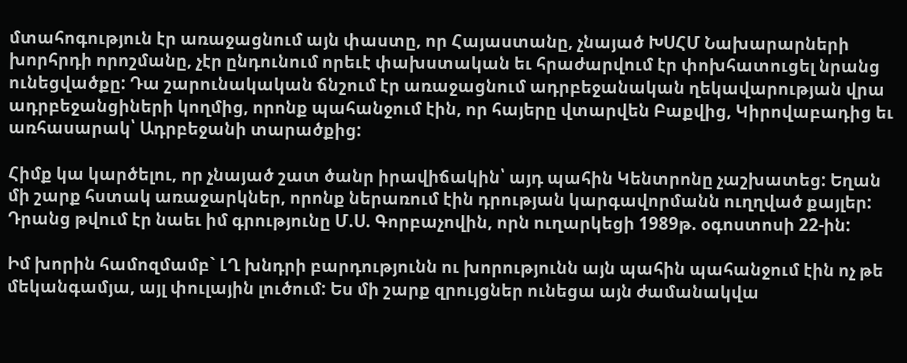մտահոգություն էր առաջացնում այն փաստը, որ Հայաստանը, չնայած ԽՍՀՄ Նախարարների խորհրդի որոշմանը, չէր ընդունում որեւէ փախստական եւ հրաժարվում էր փոխհատուցել նրանց ունեցվածքը: Դա շարունակական ճնշում էր առաջացնում ադրբեջանական ղեկավարության վրա ադրբեջանցիների կողմից, որոնք պահանջում էին, որ հայերը վտարվեն Բաքվից, Կիրովաբադից եւ առհասարակ՝ Ադրբեջանի տարածքից:

Հիմք կա կարծելու, որ չնայած շատ ծանր իրավիճակին՝ այդ պահին Կենտրոնը չաշխատեց: Եղան մի շարք հստակ առաջարկներ, որոնք ներառում էին դրության կարգավորմանն ուղղված քայլեր: Դրանց թվում էր նաեւ իմ գրությունը Մ.Ս. Գորբաչովին, որն ուղարկեցի 1989թ. օգոստոսի 22-ին:

Իմ խորին համոզմամբ` ԼՂ խնդրի բարդությունն ու խորությունն այն պահին պահանջում էին ոչ թե մեկանգամյա, այլ փուլային լուծում: Ես մի շարք զրույցներ ունեցա այն ժամանակվա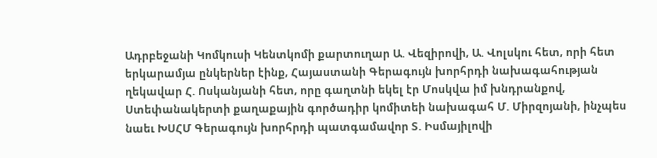Ադրբեջանի Կոմկուսի Կենտկոմի քարտուղար Ա. Վեզիրովի, Ա. Վոլսկու հետ, որի հետ երկարամյա ընկերներ էինք, Հայաստանի Գերագույն խորհրդի նախագահության ղեկավար Հ. Ոսկանյանի հետ, որը գաղտնի եկել էր Մոսկվա իմ խնդրանքով, Ստեփանակերտի քաղաքային գործադիր կոմիտեի նախագահ Մ. Միրզոյանի, ինչպես նաեւ ԽՍՀՄ Գերագույն խորհրդի պատգամավոր Տ. Իսմայիլովի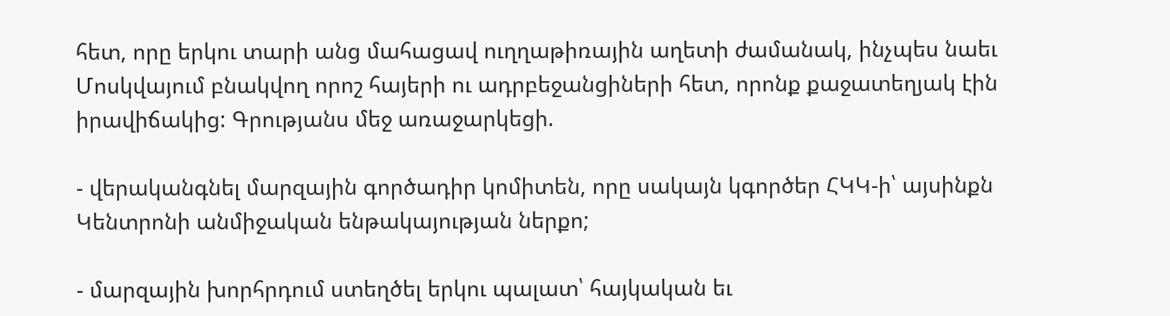հետ, որը երկու տարի անց մահացավ ուղղաթիռային աղետի ժամանակ, ինչպես նաեւ Մոսկվայում բնակվող որոշ հայերի ու ադրբեջանցիների հետ, որոնք քաջատեղյակ էին իրավիճակից: Գրությանս մեջ առաջարկեցի.

- վերականգնել մարզային գործադիր կոմիտեն, որը սակայն կգործեր ՀԿԿ-ի՝ այսինքն Կենտրոնի անմիջական ենթակայության ներքո;

- մարզային խորհրդում ստեղծել երկու պալատ՝ հայկական եւ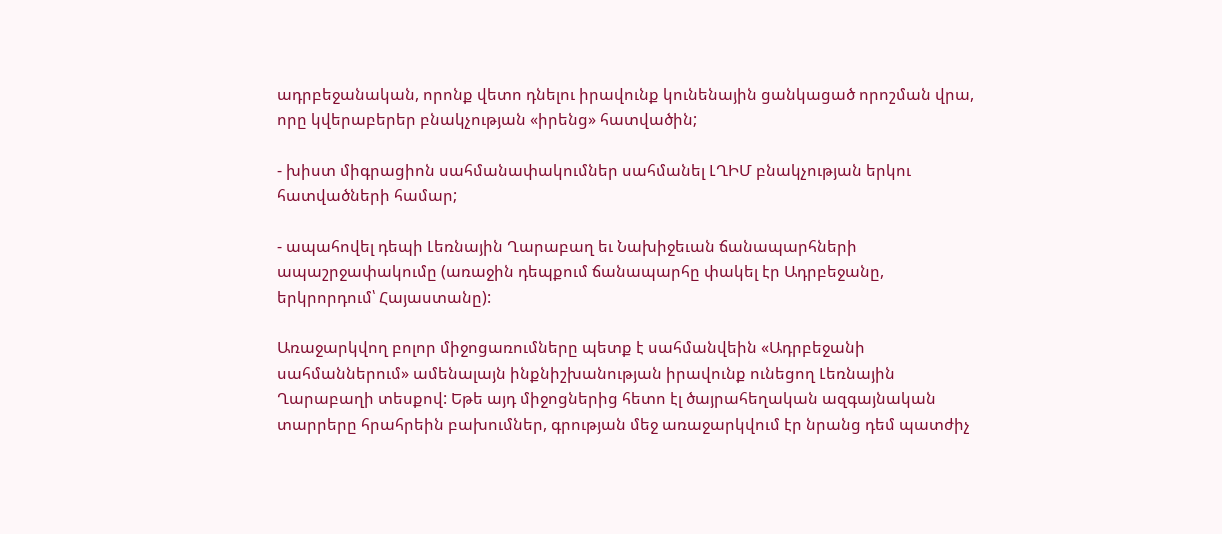ադրբեջանական, որոնք վետո դնելու իրավունք կունենային ցանկացած որոշման վրա, որը կվերաբերեր բնակչության «իրենց» հատվածին;

- խիստ միգրացիոն սահմանափակումներ սահմանել ԼՂԻՄ բնակչության երկու հատվածների համար;

- ապահովել դեպի Լեռնային Ղարաբաղ եւ Նախիջեւան ճանապարհների ապաշրջափակումը (առաջին դեպքում ճանապարհը փակել էր Ադրբեջանը, երկրորդում՝ Հայաստանը):

Առաջարկվող բոլոր միջոցառումները պետք է սահմանվեին «Ադրբեջանի սահմաններում» ամենալայն ինքնիշխանության իրավունք ունեցող Լեռնային Ղարաբաղի տեսքով: Եթե այդ միջոցներից հետո էլ ծայրահեղական ազգայնական տարրերը հրահրեին բախումներ, գրության մեջ առաջարկվում էր նրանց դեմ պատժիչ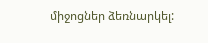միջոցներ ձեռնարկել: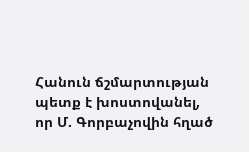Հանուն ճշմարտության պետք է խոստովանել, որ Մ. Գորբաչովին հղած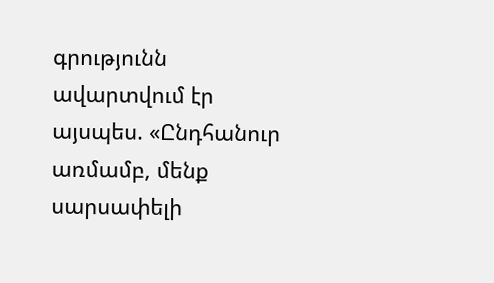գրությունն ավարտվում էր այսպես. «Ընդհանուր առմամբ, մենք սարսափելի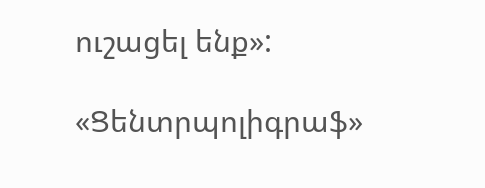ուշացել ենք»:

«Ցենտրպոլիգրաֆ»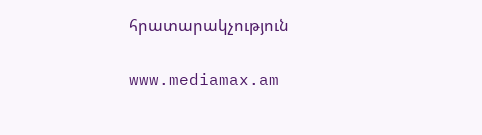հրատարակչություն

www.mediamax.am